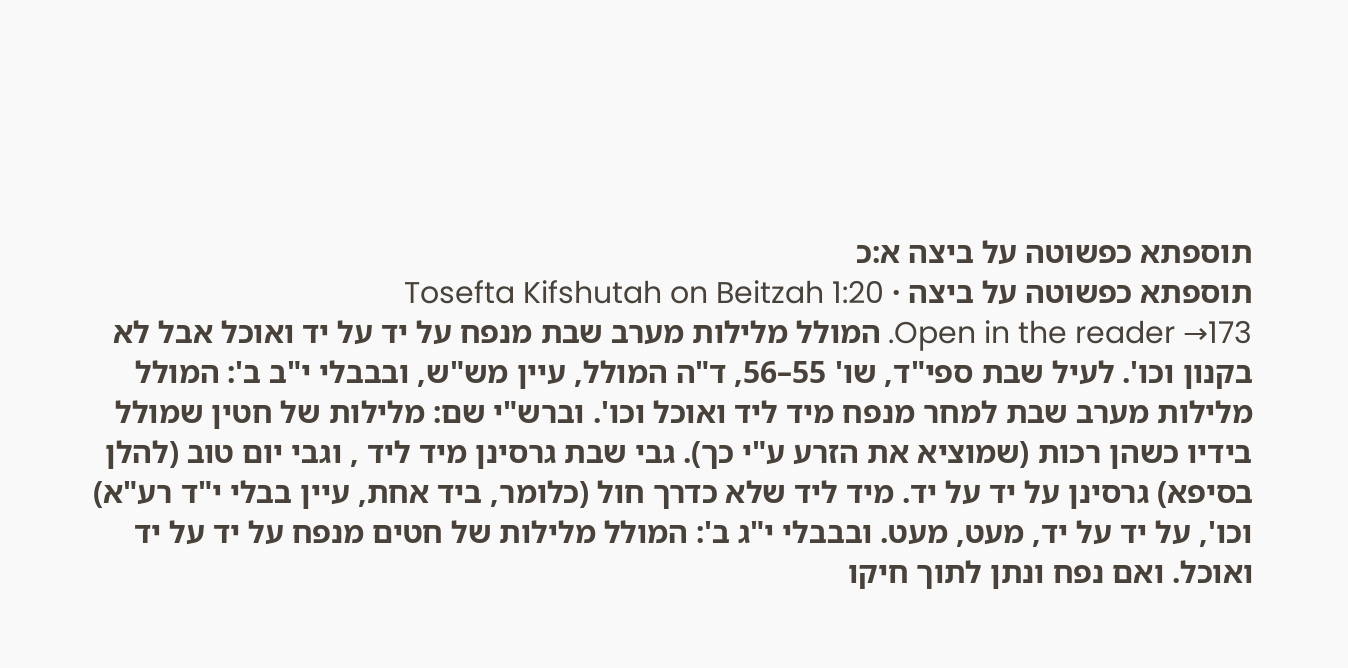תוספתא כפשוטה על ביצה א:כ
תוספתא כפשוטה על ביצה · Tosefta Kifshutah on Beitzah 1:20
Open in the reader →173. המולל מלילות מערב שבת מנפח על יד על יד ואוכל אבל לא בקנון וכו'. לעיל שבת ספי"ד, שו' 55–56, ד"ה המולל, עיין מש"ש, ובבבלי י"ב ב': המולל מלילות מערב שבת למחר מנפח מיד ליד ואוכל וכו'. וברש"י שם: מלילות של חטין שמולל בידיו כשהן רכות (שמוציא את הזרע ע"י כך). גבי שבת גרסינן מיד ליד , וגבי יום טוב (להלן בסיפא) גרסינן על יד על יד. מיד ליד שלא כדרך חול (כלומר, ביד אחת, עיין בבלי י"ד רע"א) וכו', על יד על יד, מעט, מעט. ובבבלי י"ג ב': המולל מלילות של חטים מנפח על יד על יד ואוכל. ואם נפח ונתן לתוך חיקו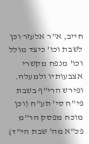חייב, א"ר אלעזר וכן לשבת וכו' כיצד מולל וכו' מנפח מקשרי אצבעותיו ולמעלה. ופירש הרי"ף בשבת פי"ח סי' תע"ח (וכן מוכח מפסק הר"מ פכ"א מה' שבת הי"ד)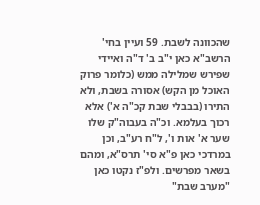שהכוונה לשבת. 59 ועיין בחי' הרשב"א כאן י"ב ב' ד"ה ואיידי שפירש שמלילה ממש (כלומר פרוק האוכל מן הקש) אסורה בשבת, ולא התירו (בבבלי שבת קכ"ה א') אלא רכוך בעלמא. וכ"ה בעבוה"ק שלו שער א' אות ו', ל"ח רע"ב, וכן במרדכי כאן פ"א סי' תרס"א, ומהם בשאר מפרשים. ולפ"ז נקטו כאן "מערב שבת"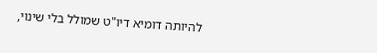להיותה דומיא דיו"ט שמולל בלי שינוי,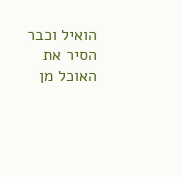הואיל וכבר הסיר את האוכל מן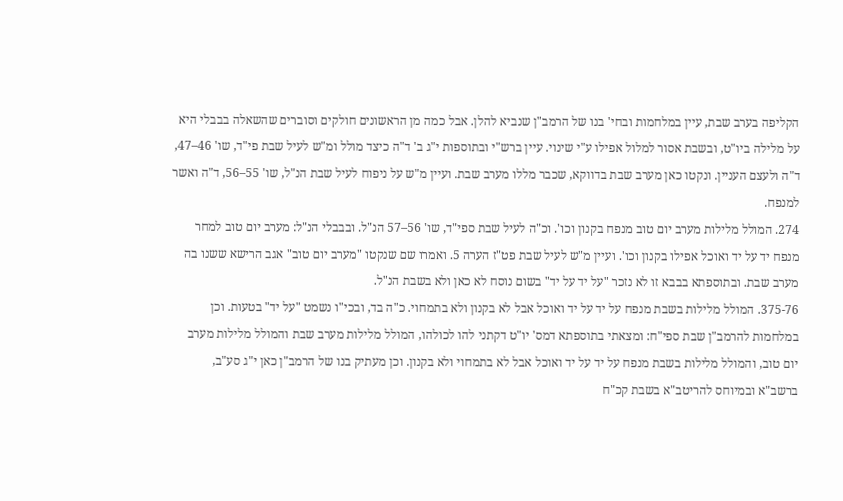הקליפה בערב שבת, עיין במלחמות ובחי' בנו של הרמב"ן שנביא להלן. אבל כמה מן הראשונים חולקים וסוברים שהשאלה בבבלי היא על מלילה ביו"ט, ובשבת אסור למלול אפילו ע"י שינוי. עיין ברש"י ובתוספות י"ג ב' ד"ה כיצד מולל ומ"ש לעיל שבת פי"ד, שו' 46–47, ד"ה ולעצם העניין. ונקטו כאן מערב שבת בדווקא, שכבר מללו מערב שבת. ועיין מ"ש על ניפוח לעיל שבת הנ"ל, שו' 55–56, ד"ה ואשר למנפח.
274. המולל מלילות מערב יום טוב מנפח בקנון וכו'. וכ"ה לעיל שבת ספי"ד, שו' 56–57 הנ"ל. ובבבלי הנ"ל: מערב יום טוב למחר מנפח יד על יד ואוכל אפילו בקנון וכו'. ועיין מ"ש לעיל שבת פט"ז הערה 5. ואמרו שם שנקטו "מערב יום טוב" אגב הרישא ששנו בה מערב שבת. ובתוספתא בבבא זו לא נזכר "על יד על יד" בשום נוסח לא כאן ולא בשבת הנ"ל.
375-76. המולל מלילות בשבת מנפח על יד על יד ואוכל אבל לא בקנון ולא בתמחוי. כ"ה בד, ובכי"ו נשמט "על יד" בטעות. וכן במלחמות להרמב"ן שבת ספי"ח: ומצאתי בתוספתא דמס' יו"ט דקתני להו לכולהו, המולל מלילות מערב שבת והמולל מלילות מערב יום טוב, והמולל מלילות בשבת מנפח על יד על יד ואוכל אבל לא בתמחוי ולא בקנון. וכן מעתיק בנו של הרמב"ן כאן י"ג סע"ב, ברשב"א ובמיוחס להריטב"א בשבת קכ"ח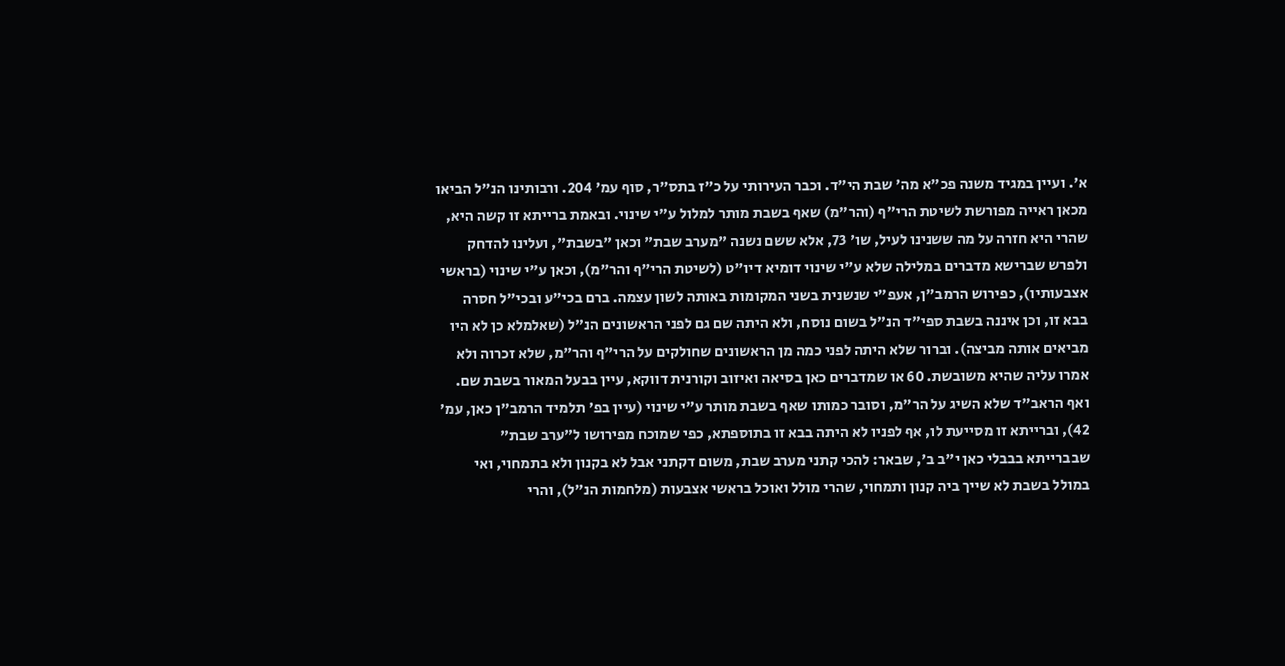א'. ועיין במגיד משנה פכ"א מה' שבת הי"ד. וכבר העירותי על כ"ז בתס"ר, סוף עמ' 204. ורבותינו הנ"ל הביאו מכאן ראייה מפורשת לשיטת הרי"ף (והר"מ) שאף בשבת מותר למלול ע"י שינוי. ובאמת ברייתא זו קשה היא, שהרי היא חזרה על מה ששנינו לעיל, שו' 73, אלא ששם נשנה "מערב שבת" וכאן "בשבת", ועלינו להדחק ולפרש שברישא מדברים במלילה שלא ע"י שינוי דומיא דיו"ט (לשיטת הרי"ף והר"מ), וכאן ע"י שינוי (בראשי אצבעותיו), כפירוש הרמב"ן, אעפ"י שנשנית בשני המקומות באותה לשון עצמה. ברם בכי"ע ובכי"ל חסרה בבא זו, וכן איננה בשבת ספי"ד הנ"ל בשום נוסח, ולא היתה שם גם לפני הראשונים הנ"ל (שאלמלא כן לא היו מביאים אותה מביצה). וברור שלא היתה לפני כמה מן הראשונים שחולקים על הרי"ף והר"מ, שלא זכרוה ולא אמרו עליה שהיא משובשת. 60 או שמדברים כאן בסיאה ואיזוב וקורנית דווקא, עיין בבעל המאור בשבת שם. ואף הראב"ד שלא השיג על הר"מ, וסובר כמותו שאף בשבת מותר ע"י שינוי (עיין בפ' תלמיד הרמב"ן כאן, עמ' 42), וברייתא זו מסייעת לו, אף לפניו לא היתה בבא זו בתוספתא, כפי שמוכח מפירושו ל"ערב שבת" שבברייתא בבבלי כאן י"ב ב', שבאר: להכי קתני מערב שבת, משום דקתני אבל לא בקנון ולא בתמחוי, ואי במולל בשבת לא שייך ביה קנון ותמחוי, שהרי מולל ואוכל בראשי אצבעות (מלחמות הנ"ל), והרי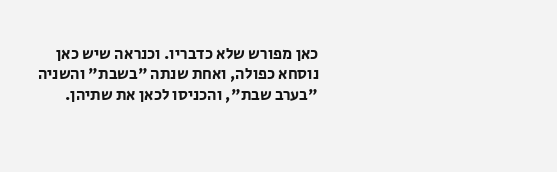כאן מפורש שלא כדבריו. וכנראה שיש כאן נוסחא כפולה, ואחת שנתה "בשבת" והשניה "בערב שבת", והכניסו לכאן את שתיהן.